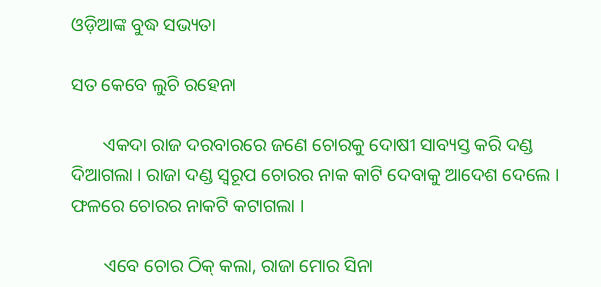ଓଡ଼ିଆଙ୍କ ବୁଦ୍ଧ ସଭ୍ୟତା

ସତ କେବେ ଲୁଚି ରହେନା

       ଏକଦା ରାଜ ଦରବାରରେ ଜଣେ ଚୋରକୁ ଦୋଷୀ ସାବ୍ୟସ୍ତ କରି ଦଣ୍ଡ ଦିଆଗଲା । ରାଜା ଦଣ୍ଡ ସ୍ୱରୂପ ଚୋରର ନାକ କାଟି ଦେବାକୁ ଆଦେଶ ଦେଲେ । ଫଳରେ ଚୋରର ନାକଟି କଟାଗଲା ।

       ଏବେ ଚୋର ଠିକ୍ କଲା, ରାଜା ମୋର ସିନା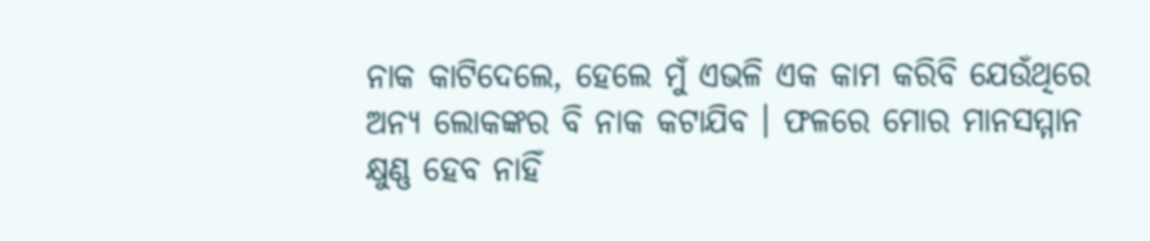ନାକ କାଟିଦେଲେ, ହେଲେ ମୁଁ ଏଭଳି ଏକ କାମ କରିବି ଯେଉଁଥିରେ ଅନ୍ୟ ଲୋକଙ୍କର ବି ନାକ କଟାଯିବ । ଫଳରେ ମୋର ମାନସମ୍ମାନ କ୍ଷୁଣ୍ଣ ହେବ ନାହିଁ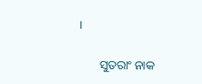।

       ସୁତରାଂ ନାକ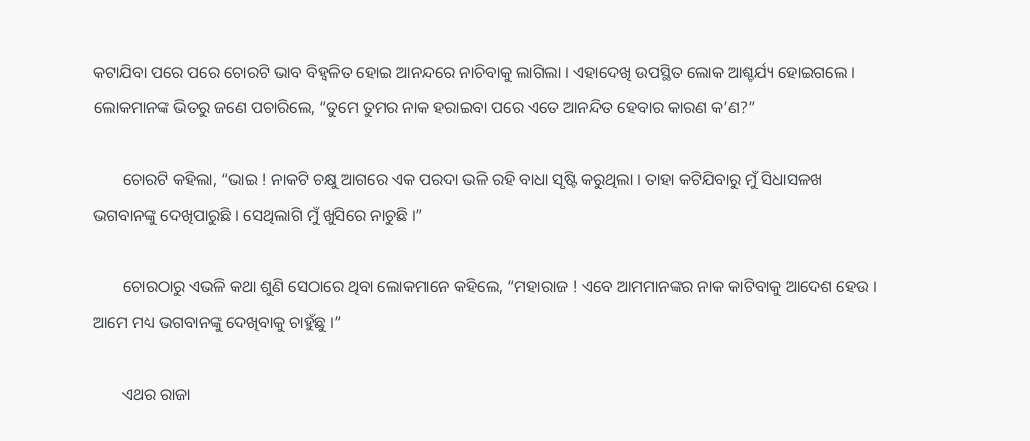କଟାଯିବା ପରେ ପରେ ଚୋରଟି ଭାବ ବିହ୍ୱଳିତ ହୋଇ ଆନନ୍ଦରେ ନାଚିବାକୁ ଲାଗିଲା । ଏହାଦେଖି ଉପସ୍ଥିତ ଲୋକ ଆଶ୍ଚର୍ଯ୍ୟ ହୋଇଗଲେ । ଲୋକମାନଙ୍କ ଭିତରୁ ଜଣେ ପଚାରିଲେ, “ତୁମେ ତୁମର ନାକ ହରାଇବା ପରେ ଏତେ ଆନନ୍ଦିତ ହେବାର କାରଣ କ’ଣ?”

       ଚୋରଟି କହିଲା, “ଭାଇ ! ନାକଟି ଚକ୍ଷୁ ଆଗରେ ଏକ ପରଦା ଭଳି ରହି ବାଧା ସୃଷ୍ଟି କରୁଥିଲା । ତାହା କଟିଯିବାରୁ ମୁଁ ସିଧାସଳଖ ଭଗବାନଙ୍କୁ ଦେଖିପାରୁଛି । ସେଥିଲାଗି ମୁଁ ଖୁସିରେ ନାଚୁଛି ।”

       ଚୋରଠାରୁ ଏଭଳି କଥା ଶୁଣି ସେଠାରେ ଥିବା ଲୋକମାନେ କହିଲେ, “ମହାରାଜ ! ଏବେ ଆମମାନଙ୍କର ନାକ କାଟିବାକୁ ଆଦେଶ ହେଉ । ଆମେ ମଧ୍ୟ ଭଗବାନଙ୍କୁ ଦେଖିବାକୁ ଚାହୁଁଛୁ ।”

       ଏଥର ରାଜା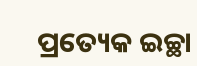ପ୍ରତ୍ୟେକ ଇଚ୍ଛା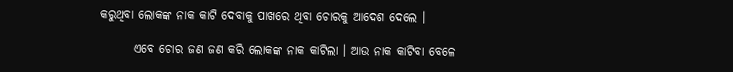କରୁଥିବା ଲୋକଙ୍କ ନାକ କାଟି ଦେବାକୁ ପାଖରେ ଥିବା ଚୋରକୁ ଆଦେଶ ଦେଲେ ।

       ଏବେ ଚୋର ଜଣ ଜଣ କରି ଲୋକଙ୍କ ନାକ କାଟିଲା । ଆଉ ନାକ କାଟିବା ବେଳେ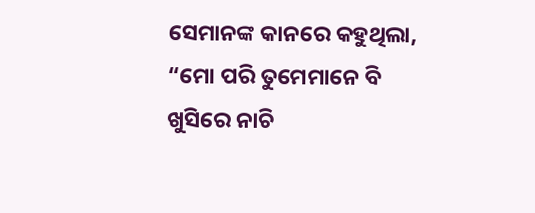ସେମାନଙ୍କ କାନରେ କହୁଥିଲା, “ମୋ ପରି ତୁମେମାନେ ବି ଖୁସିରେ ନାଚି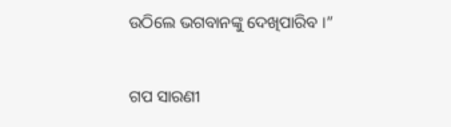ଉଠିଲେ ଭଗବାନଙ୍କୁ ଦେଖିପାରିବ ।”


ଗପ ସାରଣୀ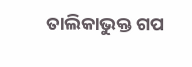ତାଲିକାଭୁକ୍ତ ଗପ